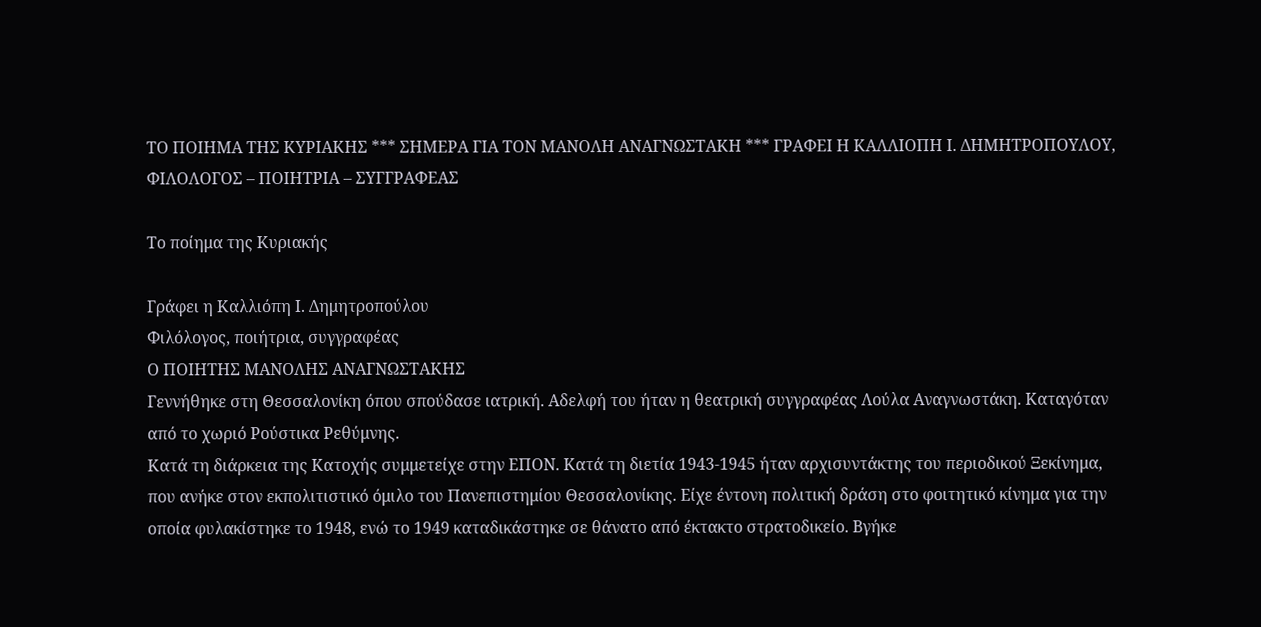ΤΟ ΠΟΙΗΜΑ ΤΗΣ ΚΥΡΙΑΚΗΣ *** ΣΗΜΕΡΑ ΓΙΑ ΤΟΝ ΜΑΝΟΛΗ ΑΝΑΓΝΩΣΤΑΚΗ *** ΓΡΑΦΕΙ Η ΚΑΛΛΙΟΠΗ Ι. ΔΗΜΗΤΡΟΠΟΥΛΟΥ, ΦΙΛΟΛΟΓΟΣ – ΠΟΙΗΤΡΙΑ – ΣΥΓΓΡΑΦΕΑΣ

Το ποίημα της Κυριακής

Γράφει η Καλλιόπη Ι. Δημητροπούλου
Φιλόλογος, ποιήτρια, συγγραφέας
Ο ΠΟΙΗΤΗΣ ΜΑΝΟΛΗΣ ΑΝΑΓΝΩΣΤΑΚΗΣ
Γεννήθηκε στη Θεσσαλονίκη όπου σπούδασε ιατρική. Αδελφή του ήταν η θεατρική συγγραφέας Λούλα Αναγνωστάκη. Καταγόταν από το χωριό Ρούστικα Ρεθύμνης.
Κατά τη διάρκεια της Κατοχής συμμετείχε στην ΕΠΟΝ. Κατά τη διετία 1943-1945 ήταν αρχισυντάκτης του περιοδικού Ξεκίνημα, που ανήκε στον εκπολιτιστικό όμιλο του Πανεπιστημίου Θεσσαλονίκης. Είχε έντονη πολιτική δράση στο φοιτητικό κίνημα για την οποία φυλακίστηκε το 1948, ενώ το 1949 καταδικάστηκε σε θάνατο από έκτακτο στρατοδικείο. Βγήκε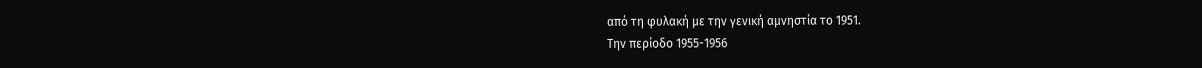από τη φυλακή με την γενική αμνηστία το 1951.
Την περίοδο 1955-1956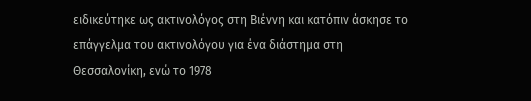ειδικεύτηκε ως ακτινολόγος στη Βιέννη και κατόπιν άσκησε το επάγγελμα του ακτινολόγου για ένα διάστημα στη Θεσσαλονίκη, ενώ το 1978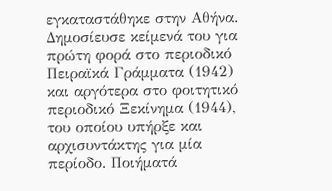εγκαταστάθηκε στην Αθήνα.
Δημοσίευσε κείμενά του για πρώτη φορά στο περιοδικό Πειραϊκά Γράμματα (1942) και αργότερα στο φοιτητικό περιοδικό Ξεκίνημα (1944), του οποίου υπήρξε και αρχισυντάκτης για μία περίοδο. Ποιήματά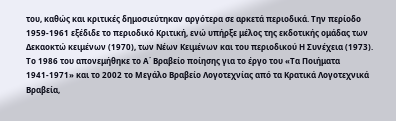του, καθώς και κριτικές δημοσιεύτηκαν αργότερα σε αρκετά περιοδικά. Την περίοδο 1959-1961 εξέδιδε το περιοδικό Κριτική, ενώ υπήρξε μέλος της εκδοτικής ομάδας των Δεκαοκτώ κειμένων (1970), των Νέων Κειμένων και του περιοδικού Η Συνέχεια (1973).
Το 1986 του απονεμήθηκε το Α΄ Βραβείο ποίησης για το έργο του «Τα Ποιήματα 1941-1971» και το 2002 το Μεγάλο Βραβείο Λογοτεχνίας από τα Κρατικά Λογοτεχνικά Βραβεία,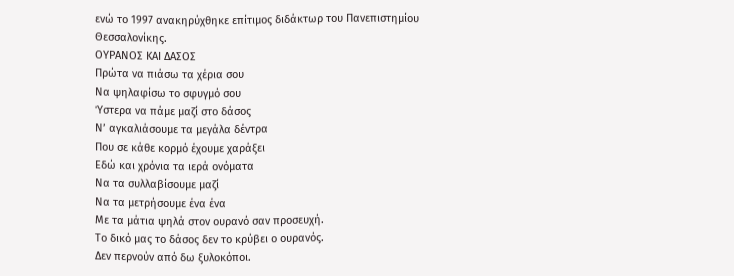ενώ το 1997 ανακηρύχθηκε επίτιμος διδάκτωρ του Πανεπιστημίου Θεσσαλονίκης.
ΟΥΡΑΝΟΣ ΚΑΙ ΔΑΣΟΣ
Πρώτα να πιάσω τα χέρια σου
Να ψηλαφίσω το σφυγμό σου
Ύστερα να πάμε μαζί στο δάσος
Νʼ αγκαλιάσουμε τα μεγάλα δέντρα
Που σε κάθε κορμό έχουμε χαράξει
Εδώ και χρόνια τα ιερά ονόματα
Να τα συλλαβίσουμε μαζί
Να τα μετρήσουμε ένα ένα
Με τα μάτια ψηλά στον ουρανό σαν προσευχή.
Το δικό μας το δάσος δεν το κρύβει ο ουρανός.
Δεν περνούν από δω ξυλοκόποι.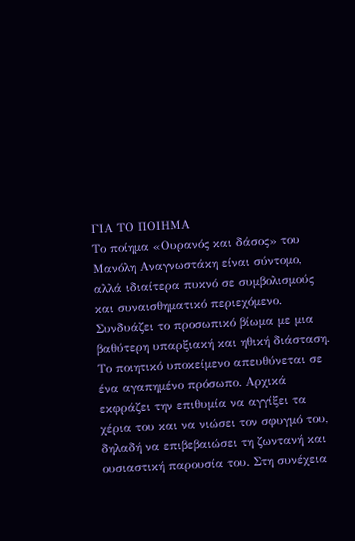ΓΙΑ ΤΟ ΠΟΙΗΜΑ
Το ποίημα «Ουρανός και δάσος» του Μανόλη Αναγνωστάκη είναι σύντομο, αλλά ιδιαίτερα πυκνό σε συμβολισμούς και συναισθηματικό περιεχόμενο. Συνδυάζει το προσωπικό βίωμα με μια βαθύτερη υπαρξιακή και ηθική διάσταση.
Το ποιητικό υποκείμενο απευθύνεται σε ένα αγαπημένο πρόσωπο. Αρχικά εκφράζει την επιθυμία να αγγίξει τα χέρια του και να νιώσει τον σφυγμό του, δηλαδή να επιβεβαιώσει τη ζωντανή και ουσιαστική παρουσία του. Στη συνέχεια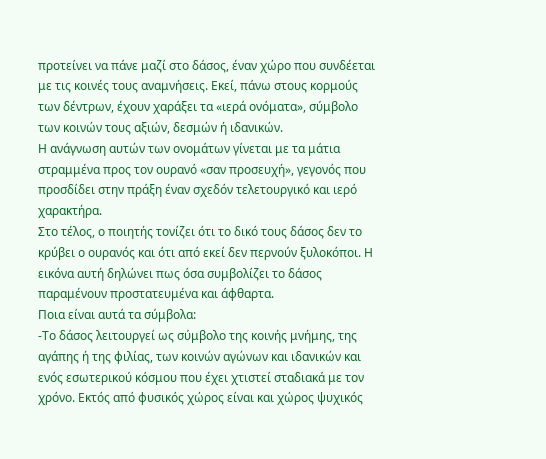προτείνει να πάνε μαζί στο δάσος, έναν χώρο που συνδέεται με τις κοινές τους αναμνήσεις. Εκεί, πάνω στους κορμούς των δέντρων, έχουν χαράξει τα «ιερά ονόματα», σύμβολο των κοινών τους αξιών, δεσμών ή ιδανικών.
Η ανάγνωση αυτών των ονομάτων γίνεται με τα μάτια στραμμένα προς τον ουρανό «σαν προσευχή», γεγονός που προσδίδει στην πράξη έναν σχεδόν τελετουργικό και ιερό χαρακτήρα.
Στο τέλος, ο ποιητής τονίζει ότι το δικό τους δάσος δεν το κρύβει ο ουρανός και ότι από εκεί δεν περνούν ξυλοκόποι. Η εικόνα αυτή δηλώνει πως όσα συμβολίζει το δάσος παραμένουν προστατευμένα και άφθαρτα.
Ποια είναι αυτά τα σύμβολα:
-Το δάσος λειτουργεί ως σύμβολο της κοινής μνήμης, της αγάπης ή της φιλίας, των κοινών αγώνων και ιδανικών και ενός εσωτερικού κόσμου που έχει χτιστεί σταδιακά με τον χρόνο. Εκτός από φυσικός χώρος είναι και χώρος ψυχικός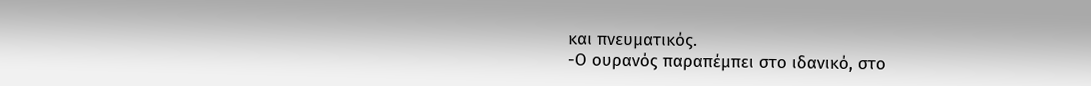και πνευματικός.
-Ο ουρανός παραπέμπει στο ιδανικό, στο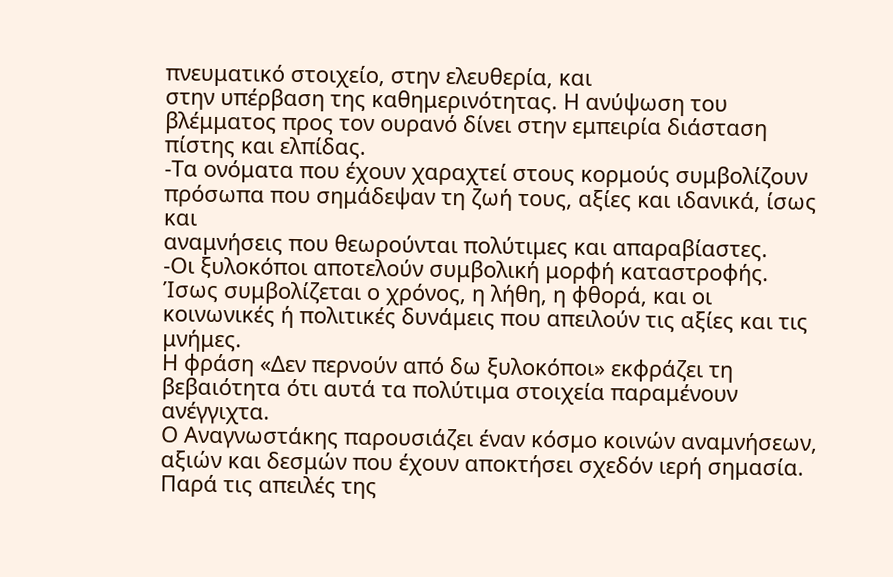πνευματικό στοιχείο, στην ελευθερία, και
στην υπέρβαση της καθημερινότητας. Η ανύψωση του βλέμματος προς τον ουρανό δίνει στην εμπειρία διάσταση πίστης και ελπίδας.
-Τα ονόματα που έχουν χαραχτεί στους κορμούς συμβολίζουν πρόσωπα που σημάδεψαν τη ζωή τους, αξίες και ιδανικά, ίσως και
αναμνήσεις που θεωρούνται πολύτιμες και απαραβίαστες.
-Οι ξυλοκόποι αποτελούν συμβολική μορφή καταστροφής. Ίσως συμβολίζεται ο χρόνος, η λήθη, η φθορά, και οι κοινωνικές ή πολιτικές δυνάμεις που απειλούν τις αξίες και τις μνήμες.
Η φράση «Δεν περνούν από δω ξυλοκόποι» εκφράζει τη βεβαιότητα ότι αυτά τα πολύτιμα στοιχεία παραμένουν ανέγγιχτα.
Ο Αναγνωστάκης παρουσιάζει έναν κόσμο κοινών αναμνήσεων, αξιών και δεσμών που έχουν αποκτήσει σχεδόν ιερή σημασία. Παρά τις απειλές της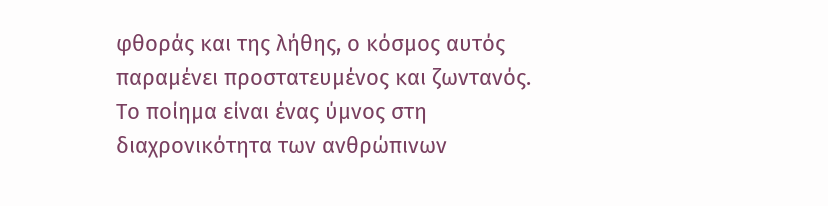φθοράς και της λήθης, ο κόσμος αυτός παραμένει προστατευμένος και ζωντανός. Το ποίημα είναι ένας ύμνος στη διαχρονικότητα των ανθρώπινων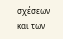σχέσεων και των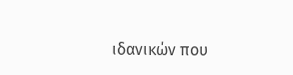ιδανικών που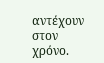αντέχουν στον χρόνο.